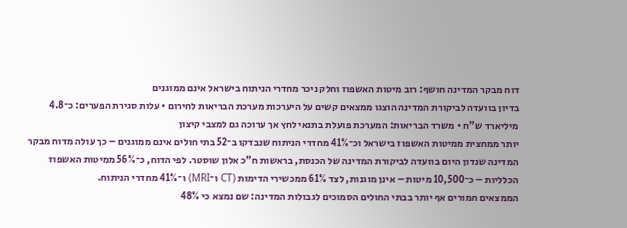דוח מבקר המדינה חושף: רוב מיטות האשפוז וחלק ניכר מחדרי הניתוח בישראל אינם ממוגנים
בדיון בוועדה לביקורת המדינה הוצגו ממצאים קשים על היערכות מערכת הבריאות לחירום • עלות סגירת הפערים: כ־4.8 מיליארד ש”ח • משרד הבריאות: המערכת פועלת בתנאי לחץ אך ערוכה גם למצבי קיצון
יותר ממחצית ממיטות האשפוז בישראל וכ־41% מחדרי הניתוח שנבדקו ב־52 בתי חולים אינם ממוגנים – כך עולה מדוח מבקר המדינה שנדון היום בוועדה לביקורת המדינה של הכנסת, בראשות ח”כ אלון שוסטר. לפי הדוח, כ־56% ממיטות האשפוז הכלליות – כ־10,500 מיטות – אינן מוגנות, לצד 61% ממכשירי הדימות (CT ו־MRI) ו־41% מחדרי הניתוח.
הממצאים חמורים אף יותר בבתי החולים הסמוכים לגבולות המדינה: שם נמצא כי 48%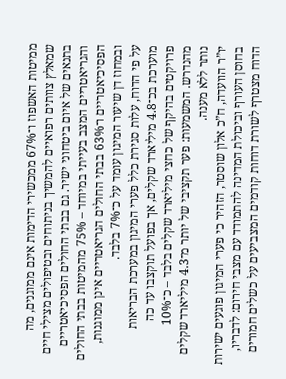ממיטות האשפוז ו־67% ממכשירי הדימות אינם ממוגנים, מה שמאלץ צוותים רפואיים להמשיך בניתוחים ובטיפולים מצילי חיים בתנאים של איום ביטחוני ישיר. גם בבתי החולים הפסיכיאטריים והגריאטריים המצב בעייתי במיוחד – 75% מהמיטות בבתי החולים הפסיכיאטריים ו־63% בבתי החולים הגריאטריים אינן ממוגנות, ובמחוז דן שיעור המיגון עומד על כ־7% בלבד.
על פי הדוח, עלות סגירת כלל פערי המיגון במערכת הבריאות מוערכת בכ־4.8 מיליארד שקלים, אך בפועל תוקצבו עד כה פרויקטים בהיקף של כחצי מיליארד שקלים בלבד – כ־10% מהנדרש. המשמעות: פער תקציבי של יותר מ־4.3 מיליארד שקלים נותר ללא מענה.
יו”ר הוועדה, ח”כ אלון שוסטר, הזהיר כי פערי המיגון פוגעים ישירות בחוסן העורף וביכולת המדינה להתמודד עם מצבי חירום: לדבריו, הדוח מצטרף לשורת דוחות קודמים המצביעים על כשלים חמורים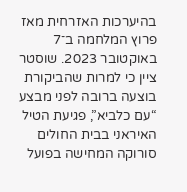בהיערכות האזרחית מאז פרוץ המלחמה ב־7 באוקטובר 2023. שוסטר ציין כי למרות שהביקורת בוצעה ברובה לפני מבצע “עם כלביא”, פגיעת הטיל האיראני בבית החולים סורוקה המחישה בפועל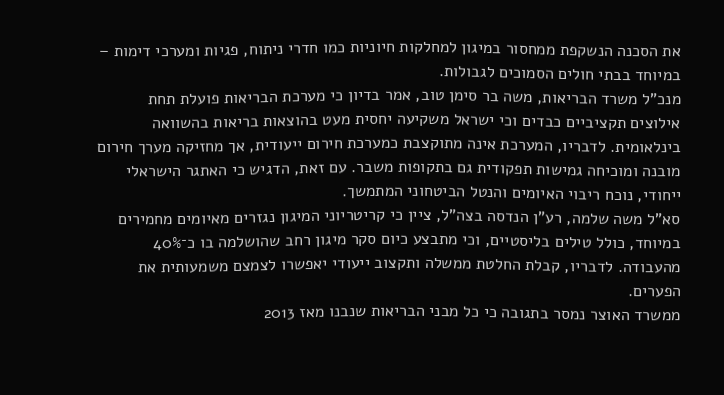את הסכנה הנשקפת ממחסור במיגון למחלקות חיוניות כמו חדרי ניתוח, פגיות ומערכי דימות – במיוחד בבתי חולים הסמוכים לגבולות.
מנכ”ל משרד הבריאות, משה בר סימן טוב, אמר בדיון כי מערכת הבריאות פועלת תחת אילוצים תקציביים כבדים וכי ישראל משקיעה יחסית מעט בהוצאות בריאות בהשוואה בינלאומית. לדבריו, המערכת אינה מתוקצבת כמערכת חירום ייעודית, אך מחזיקה מערך חירום מובנה ומוכיחה גמישות תפקודית גם בתקופות משבר. עם זאת, הדגיש כי האתגר הישראלי ייחודי, נוכח ריבוי האיומים והנטל הביטחוני המתמשך.
סא”ל משה שלמה, רע”ן הנדסה בצה”ל, ציין כי קריטריוני המיגון נגזרים מאיומים מחמירים במיוחד, כולל טילים בליסטיים, וכי מתבצע כיום סקר מיגון רחב שהושלמה בו כ־40% מהעבודה. לדבריו, קבלת החלטת ממשלה ותקצוב ייעודי יאפשרו לצמצם משמעותית את הפערים.
ממשרד האוצר נמסר בתגובה כי כל מבני הבריאות שנבנו מאז 2013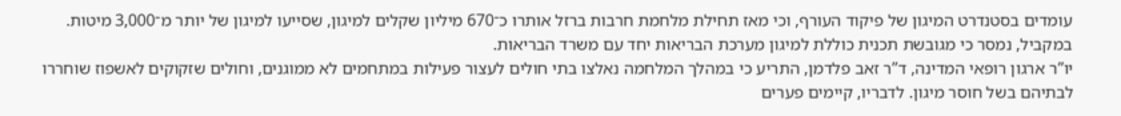עומדים בסטנדרט המיגון של פיקוד העורף, וכי מאז תחילת מלחמת חרבות ברזל אותרו כ־670 מיליון שקלים למיגון, שסייעו למיגון של יותר מ־3,000 מיטות. במקביל, נמסר כי מגובשת תכנית כוללת למיגון מערכת הבריאות יחד עם משרד הבריאות.
יו”ר ארגון רופאי המדינה, ד”ר זאב פלדמן, התריע כי במהלך המלחמה נאלצו בתי חולים לעצור פעילות במתחמים לא ממוגנים, וחולים שזקוקים לאשפוז שוחררו לבתיהם בשל חוסר מיגון. לדבריו, קיימים פערים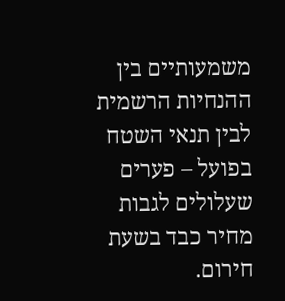משמעותיים בין ההנחיות הרשמית לבין תנאי השטח בפועל – פערים שעלולים לגבות מחיר כבד בשעת חירום.